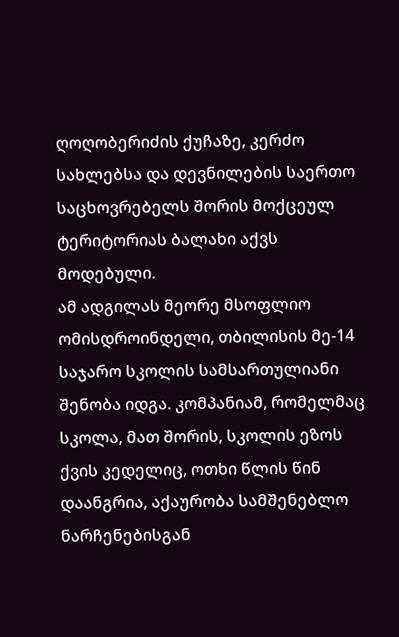ღოღობერიძის ქუჩაზე, კერძო სახლებსა და დევნილების საერთო საცხოვრებელს შორის მოქცეულ ტერიტორიას ბალახი აქვს მოდებული.
ამ ადგილას მეორე მსოფლიო ომისდროინდელი, თბილისის მე-14 საჯარო სკოლის სამსართულიანი შენობა იდგა. კომპანიამ, რომელმაც სკოლა, მათ შორის, სკოლის ეზოს ქვის კედელიც, ოთხი წლის წინ დაანგრია, აქაურობა სამშენებლო ნარჩენებისგან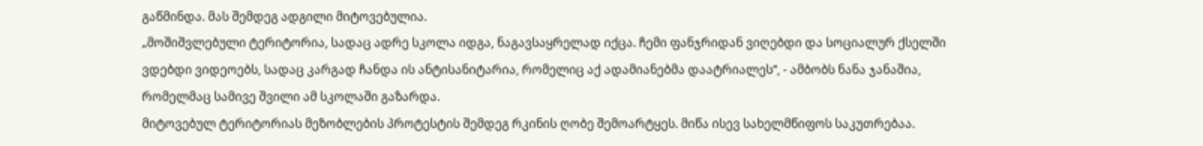გაწმინდა. მას შემდეგ ადგილი მიტოვებულია.
„მოშიშვლებული ტერიტორია, სადაც ადრე სკოლა იდგა, ნაგავსაყრელად იქცა. ჩემი ფანჯრიდან ვიღებდი და სოციალურ ქსელში ვდებდი ვიდეოებს, სადაც კარგად ჩანდა ის ანტისანიტარია, რომელიც აქ ადამიანებმა დაატრიალეს“, - ამბობს ნანა ჯანაშია, რომელმაც სამივე შვილი ამ სკოლაში გაზარდა.
მიტოვებულ ტერიტორიას მეზობლების პროტესტის შემდეგ რკინის ღობე შემოარტყეს. მიწა ისევ სახელმწიფოს საკუთრებაა.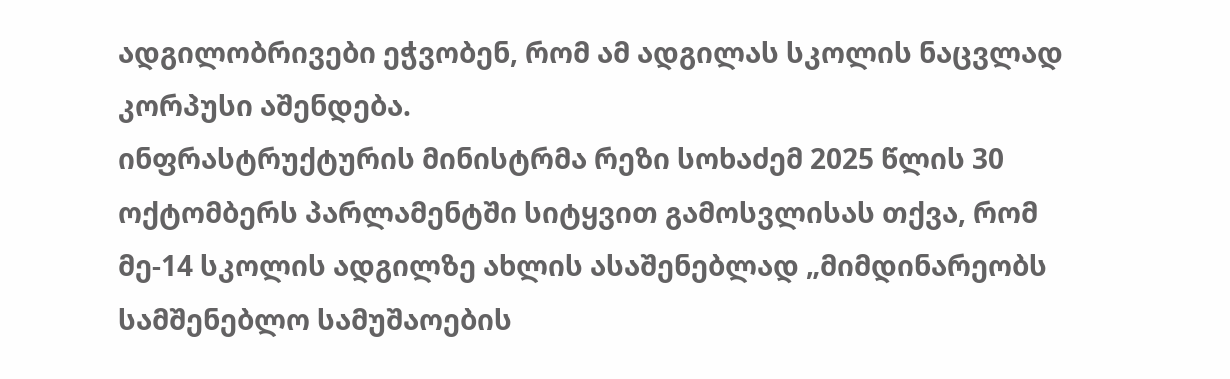ადგილობრივები ეჭვობენ, რომ ამ ადგილას სკოლის ნაცვლად კორპუსი აშენდება.
ინფრასტრუქტურის მინისტრმა რეზი სოხაძემ 2025 წლის 30 ოქტომბერს პარლამენტში სიტყვით გამოსვლისას თქვა, რომ მე-14 სკოლის ადგილზე ახლის ასაშენებლად „მიმდინარეობს სამშენებლო სამუშაოების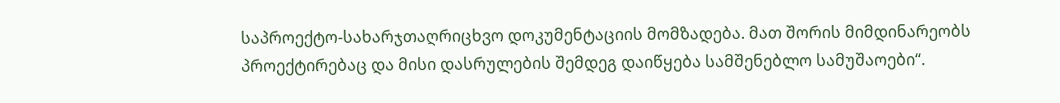საპროექტო-სახარჯთაღრიცხვო დოკუმენტაციის მომზადება. მათ შორის მიმდინარეობს პროექტირებაც და მისი დასრულების შემდეგ დაიწყება სამშენებლო სამუშაოები“.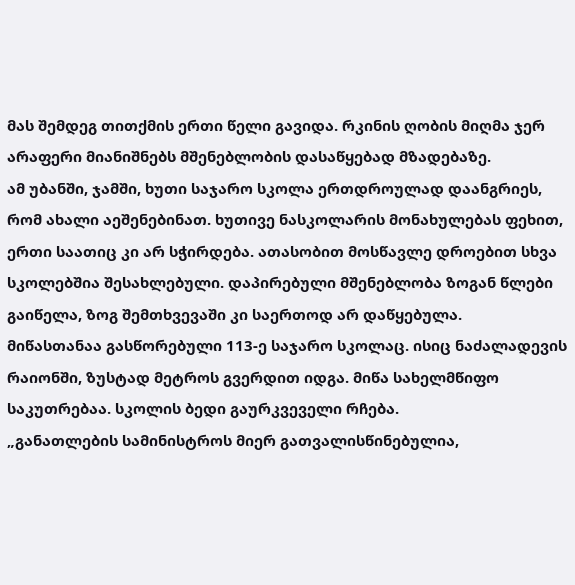მას შემდეგ თითქმის ერთი წელი გავიდა. რკინის ღობის მიღმა ჯერ არაფერი მიანიშნებს მშენებლობის დასაწყებად მზადებაზე.
ამ უბანში, ჯამში, ხუთი საჯარო სკოლა ერთდროულად დაანგრიეს, რომ ახალი აეშენებინათ. ხუთივე ნასკოლარის მონახულებას ფეხით, ერთი საათიც კი არ სჭირდება. ათასობით მოსწავლე დროებით სხვა სკოლებშია შესახლებული. დაპირებული მშენებლობა ზოგან წლები გაიწელა, ზოგ შემთხვევაში კი საერთოდ არ დაწყებულა.
მიწასთანაა გასწორებული 113-ე საჯარო სკოლაც. ისიც ნაძალადევის რაიონში, ზუსტად მეტროს გვერდით იდგა. მიწა სახელმწიფო საკუთრებაა. სკოლის ბედი გაურკვეველი რჩება.
„განათლების სამინისტროს მიერ გათვალისწინებულია,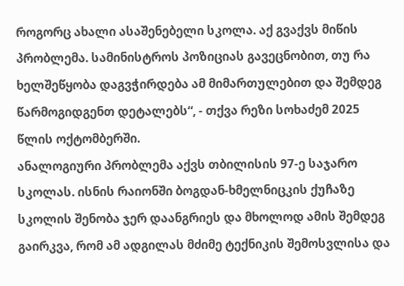როგორც ახალი ასაშენებელი სკოლა. აქ გვაქვს მიწის პრობლემა. სამინისტროს პოზიციას გავეცნობით, თუ რა ხელშეწყობა დაგვჭირდება ამ მიმართულებით და შემდეგ წარმოგიდგენთ დეტალებს“, - თქვა რეზი სოხაძემ 2025 წლის ოქტომბერში.
ანალოგიური პრობლემა აქვს თბილისის 97-ე საჯარო სკოლას. ისნის რაიონში ბოგდან-ხმელნიცკის ქუჩაზე სკოლის შენობა ჯერ დაანგრიეს და მხოლოდ ამის შემდეგ გაირკვა, რომ ამ ადგილას მძიმე ტექნიკის შემოსვლისა და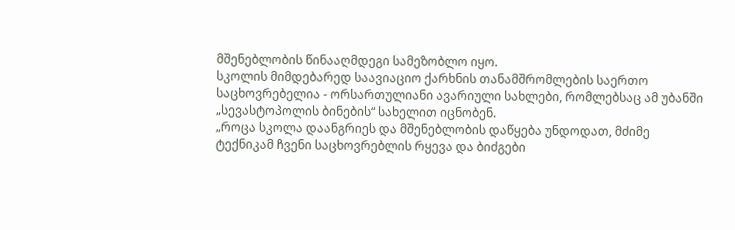მშენებლობის წინააღმდეგი სამეზობლო იყო.
სკოლის მიმდებარედ საავიაციო ქარხნის თანამშრომლების საერთო საცხოვრებელია - ორსართულიანი ავარიული სახლები, რომლებსაც ამ უბანში „სევასტოპოლის ბინების“ სახელით იცნობენ.
„როცა სკოლა დაანგრიეს და მშენებლობის დაწყება უნდოდათ, მძიმე ტექნიკამ ჩვენი საცხოვრებლის რყევა და ბიძგები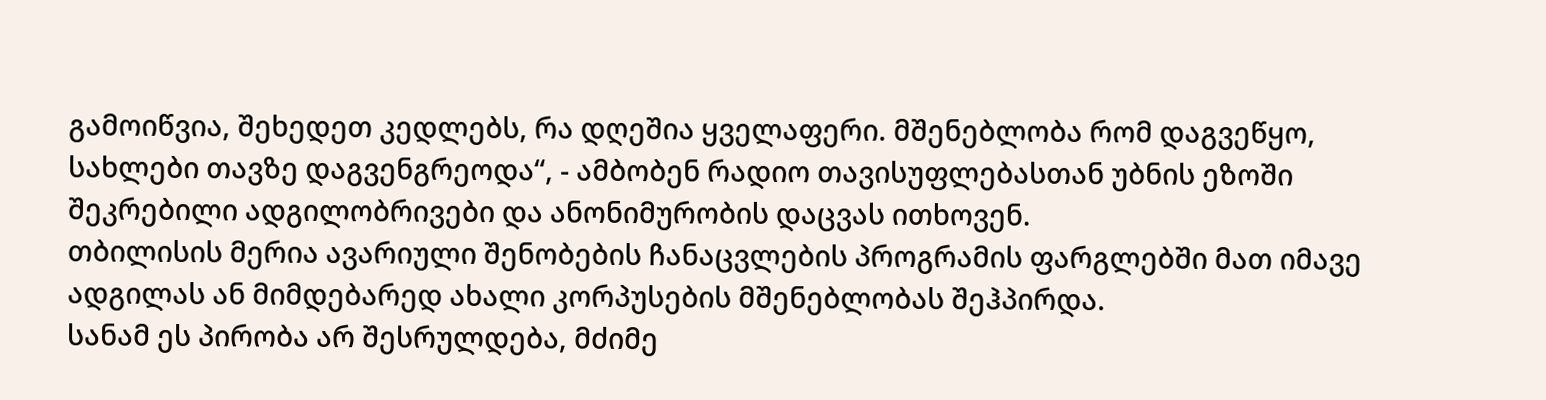გამოიწვია, შეხედეთ კედლებს, რა დღეშია ყველაფერი. მშენებლობა რომ დაგვეწყო, სახლები თავზე დაგვენგრეოდა“, - ამბობენ რადიო თავისუფლებასთან უბნის ეზოში შეკრებილი ადგილობრივები და ანონიმურობის დაცვას ითხოვენ.
თბილისის მერია ავარიული შენობების ჩანაცვლების პროგრამის ფარგლებში მათ იმავე ადგილას ან მიმდებარედ ახალი კორპუსების მშენებლობას შეჰპირდა.
სანამ ეს პირობა არ შესრულდება, მძიმე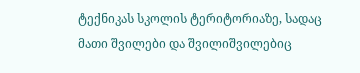ტექნიკას სკოლის ტერიტორიაზე, სადაც მათი შვილები და შვილიშვილებიც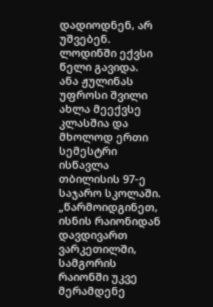დადიოდნენ, არ უშვებენ. ლოდინში ექვსი წელი გავიდა.
ანა ჟულინას უფროსი შვილი ახლა მეექვსე კლასშია და მხოლოდ ერთი სემესტრი ისწავლა თბილისის 97-ე საჯარო სკოლაში.
„წარმოიდგინეთ, ისნის რაიონიდან დავდივართ ვარკეთილში, სამგორის რაიონში უკვე მერამდენე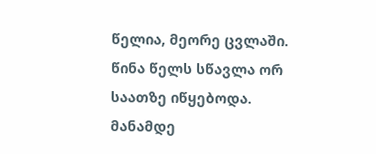წელია, მეორე ცვლაში. წინა წელს სწავლა ორ საათზე იწყებოდა. მანამდე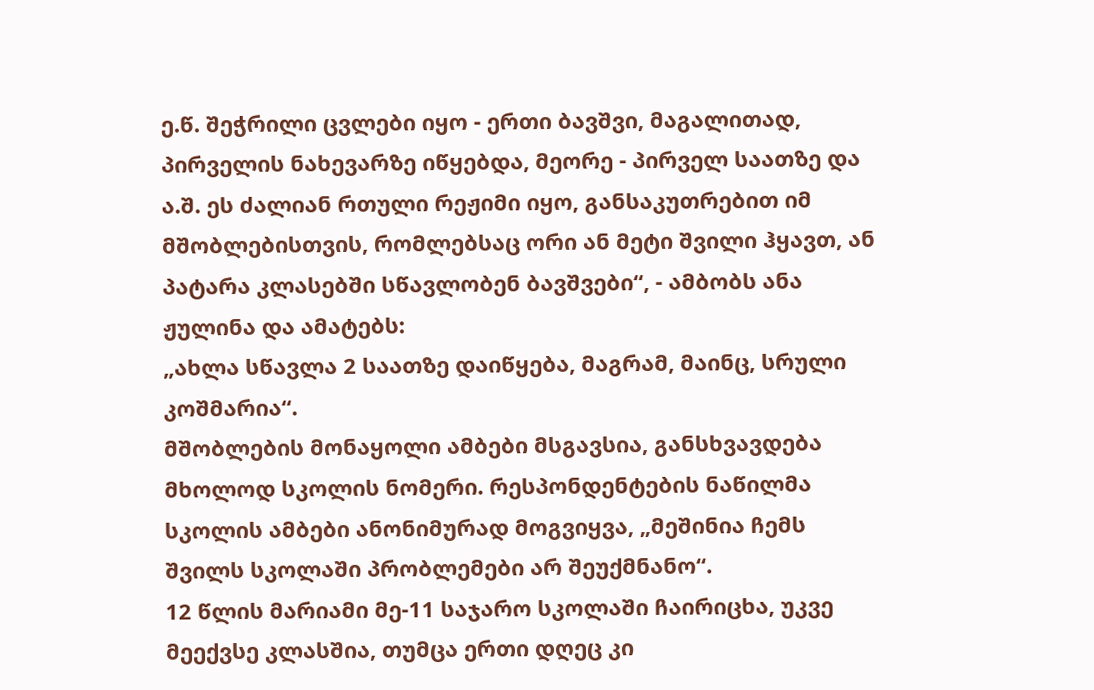ე.წ. შეჭრილი ცვლები იყო - ერთი ბავშვი, მაგალითად, პირველის ნახევარზე იწყებდა, მეორე - პირველ საათზე და ა.შ. ეს ძალიან რთული რეჟიმი იყო, განსაკუთრებით იმ მშობლებისთვის, რომლებსაც ორი ან მეტი შვილი ჰყავთ, ან პატარა კლასებში სწავლობენ ბავშვები“, - ამბობს ანა ჟულინა და ამატებს:
„ახლა სწავლა 2 საათზე დაიწყება, მაგრამ, მაინც, სრული კოშმარია“.
მშობლების მონაყოლი ამბები მსგავსია, განსხვავდება მხოლოდ სკოლის ნომერი. რესპონდენტების ნაწილმა სკოლის ამბები ანონიმურად მოგვიყვა, „მეშინია ჩემს შვილს სკოლაში პრობლემები არ შეუქმნანო“.
12 წლის მარიამი მე-11 საჯარო სკოლაში ჩაირიცხა, უკვე მეექვსე კლასშია, თუმცა ერთი დღეც კი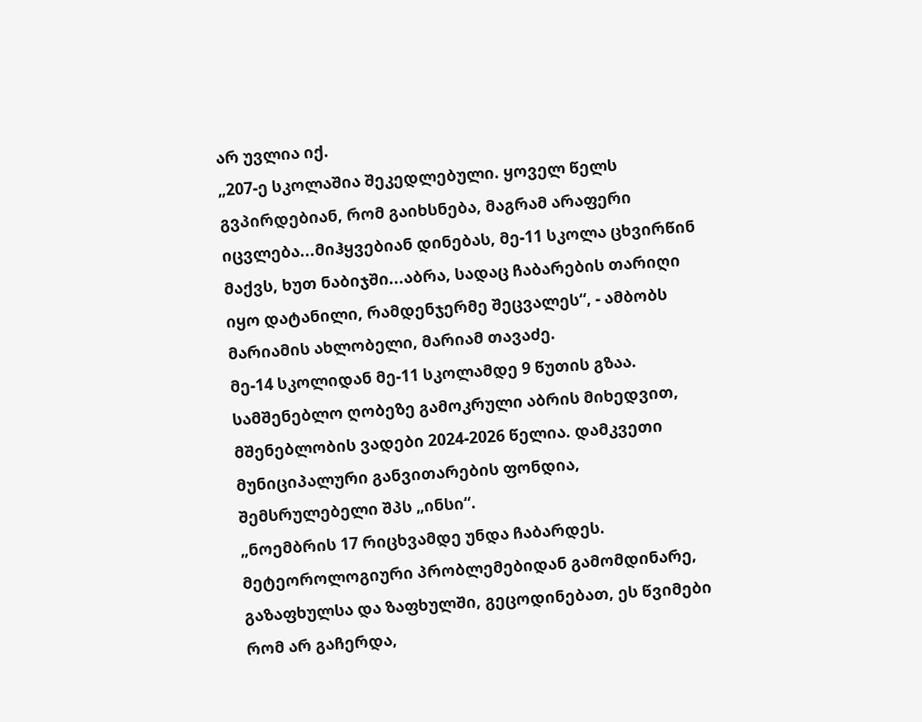არ უვლია იქ.
„207-ე სკოლაშია შეკედლებული. ყოველ წელს გვპირდებიან, რომ გაიხსნება, მაგრამ არაფერი იცვლება...მიჰყვებიან დინებას, მე-11 სკოლა ცხვირწინ მაქვს, ხუთ ნაბიჯში...აბრა, სადაც ჩაბარების თარიღი იყო დატანილი, რამდენჯერმე შეცვალეს“, - ამბობს მარიამის ახლობელი, მარიამ თავაძე.
მე-14 სკოლიდან მე-11 სკოლამდე 9 წუთის გზაა. სამშენებლო ღობეზე გამოკრული აბრის მიხედვით, მშენებლობის ვადები 2024-2026 წელია. დამკვეთი მუნიციპალური განვითარების ფონდია, შემსრულებელი შპს „ინსი“.
„ნოემბრის 17 რიცხვამდე უნდა ჩაბარდეს. მეტეოროლოგიური პრობლემებიდან გამომდინარე, გაზაფხულსა და ზაფხულში, გეცოდინებათ, ეს წვიმები რომ არ გაჩერდა,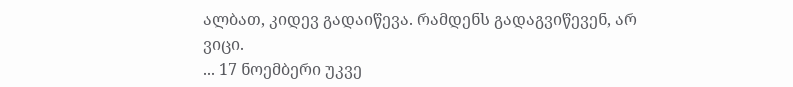ალბათ, კიდევ გადაიწევა. რამდენს გადაგვიწევენ, არ ვიცი.
... 17 ნოემბერი უკვე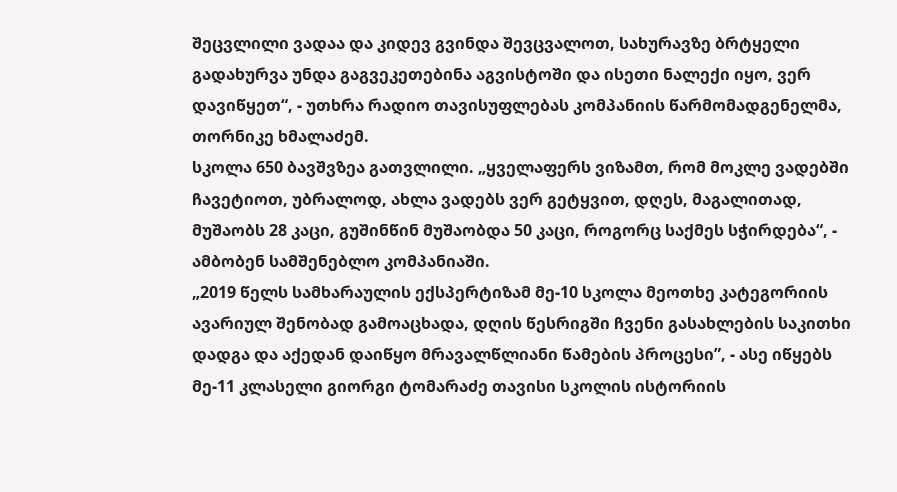შეცვლილი ვადაა და კიდევ გვინდა შევცვალოთ, სახურავზე ბრტყელი გადახურვა უნდა გაგვეკეთებინა აგვისტოში და ისეთი ნალექი იყო, ვერ დავიწყეთ“, - უთხრა რადიო თავისუფლებას კომპანიის წარმომადგენელმა, თორნიკე ხმალაძემ.
სკოლა 650 ბავშვზეა გათვლილი. „ყველაფერს ვიზამთ, რომ მოკლე ვადებში ჩავეტიოთ, უბრალოდ, ახლა ვადებს ვერ გეტყვით, დღეს, მაგალითად, მუშაობს 28 კაცი, გუშინწინ მუშაობდა 50 კაცი, როგორც საქმეს სჭირდება“, - ამბობენ სამშენებლო კომპანიაში.
„2019 წელს სამხარაულის ექსპერტიზამ მე-10 სკოლა მეოთხე კატეგორიის ავარიულ შენობად გამოაცხადა, დღის წესრიგში ჩვენი გასახლების საკითხი დადგა და აქედან დაიწყო მრავალწლიანი წამების პროცესი”, - ასე იწყებს მე-11 კლასელი გიორგი ტომარაძე თავისი სკოლის ისტორიის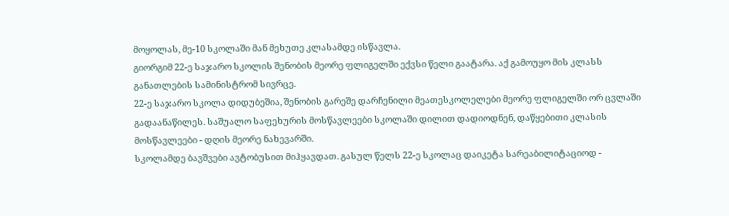მოყოლას, მე-10 სკოლაში მან მეხუთე კლასამდე ისწავლა.
გიორგიმ 22-ე საჯარო სკოლის შენობის მეორე ფლიგელში ექვსი წელი გაატარა. აქ გამოუყო მის კლასს განათლების სამინისტრომ სივრცე.
22-ე საჯარო სკოლა დიდუბეშია, შენობის გარეშე დარჩენილი მეათესკოლელები მეორე ფლიგელში ორ ცვლაში გადაანაწილეს. საშუალო საფეხურის მოსწავლეები სკოლაში დილით დადიოდნენ, დაწყებითი კლასის მოსწავლეები - დღის მეორე ნახევარში.
სკოლამდე ბავშვები ავტობუსით მიჰყავდათ. გასულ წელს 22-ე სკოლაც დაიკეტა სარეაბილიტაციოდ -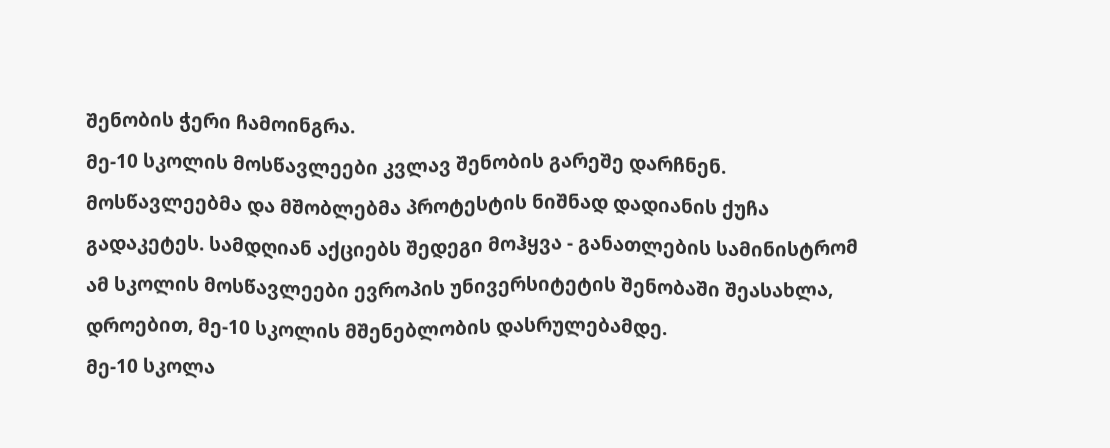შენობის ჭერი ჩამოინგრა.
მე-10 სკოლის მოსწავლეები კვლავ შენობის გარეშე დარჩნენ. მოსწავლეებმა და მშობლებმა პროტესტის ნიშნად დადიანის ქუჩა გადაკეტეს. სამდღიან აქციებს შედეგი მოჰყვა - განათლების სამინისტრომ ამ სკოლის მოსწავლეები ევროპის უნივერსიტეტის შენობაში შეასახლა, დროებით, მე-10 სკოლის მშენებლობის დასრულებამდე.
მე-10 სკოლა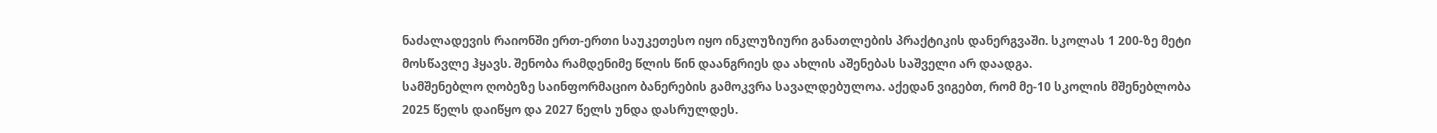ნაძალადევის რაიონში ერთ-ერთი საუკეთესო იყო ინკლუზიური განათლების პრაქტიკის დანერგვაში. სკოლას 1 200-ზე მეტი მოსწავლე ჰყავს. შენობა რამდენიმე წლის წინ დაანგრიეს და ახლის აშენებას საშველი არ დაადგა.
სამშენებლო ღობეზე საინფორმაციო ბანერების გამოკვრა სავალდებულოა. აქედან ვიგებთ, რომ მე-10 სკოლის მშენებლობა 2025 წელს დაიწყო და 2027 წელს უნდა დასრულდეს.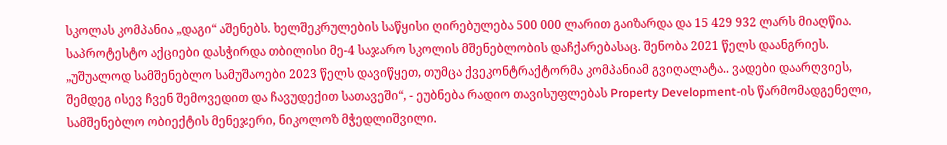სკოლას კომპანია „დაგი“ აშენებს. ხელშეკრულების საწყისი ღირებულება 500 000 ლარით გაიზარდა და 15 429 932 ლარს მიაღწია.
საპროტესტო აქციები დასჭირდა თბილისი მე-4 საჯარო სკოლის მშენებლობის დაჩქარებასაც. შენობა 2021 წელს დაანგრიეს.
„უშუალოდ სამშენებლო სამუშაოები 2023 წელს დავიწყეთ, თუმცა ქვეკონტრაქტორმა კომპანიამ გვიღალატა.. ვადები დაარღვიეს, შემდეგ ისევ ჩვენ შემოვედით და ჩავუდექით სათავეში“, - ეუბნება რადიო თავისუფლებას Property Development-ის წარმომადგენელი, სამშენებლო ობიექტის მენეჯერი, ნიკოლოზ მჭედლიშვილი.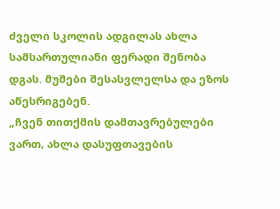ძველი სკოლის ადგილას ახლა სამსართულიანი ფერადი შენობა დგას. მუშები შესასვლელსა და ეზოს აწესრიგებენ.
„ჩვენ თითქმის დამთავრებულები ვართ, ახლა დასუფთავების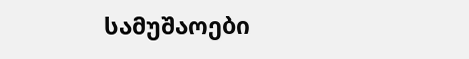სამუშაოები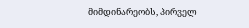მიმდინარეობს, პირველ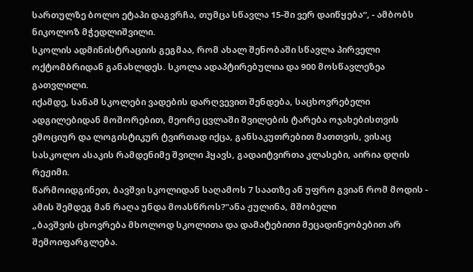სართულზე ბოლო ეტაპი დაგვრჩა, თუმცა სწავლა 15-ში ვერ დაიწყება“, - ამბობს ნიკოლოზ მჭედლიშვილი.
სკოლის ადმინისტრაციის გეგმაა, რომ ახალ შენობაში სწავლა პირველი ოქტომბრიდან განახლდეს. სკოლა ადაპტირებულია და 900 მოსწავლეზეა გათვლილი.
იქამდე, სანამ სკოლები ვადების დარღვევით შენდება, საცხოვრებელი ადგილებიდან მოშორებით, მეორე ცვლაში შვილების ტარება ოჯახებისთვის ემოციურ და ლოგისტიკურ ტვირთად იქცა, განსაკუთრებით მათთვის, ვისაც სასკოლო ასაკის რამდენიმე შვილი ჰყავს, გადაიტვირთა კლასები, აირია დღის რეჟიმი.
წარმოიდგინეთ, ბავშვი სკოლიდან საღამოს 7 საათზე ან უფრო გვიან რომ მოდის - ამის შემდეგ მან რაღა უნდა მოასწროს?"ანა ჟულინა, მშობელი
„ბავშვის ცხოვრება მხოლოდ სკოლითა და დამატებითი მეცადინეობებით არ შემოიფარგლება.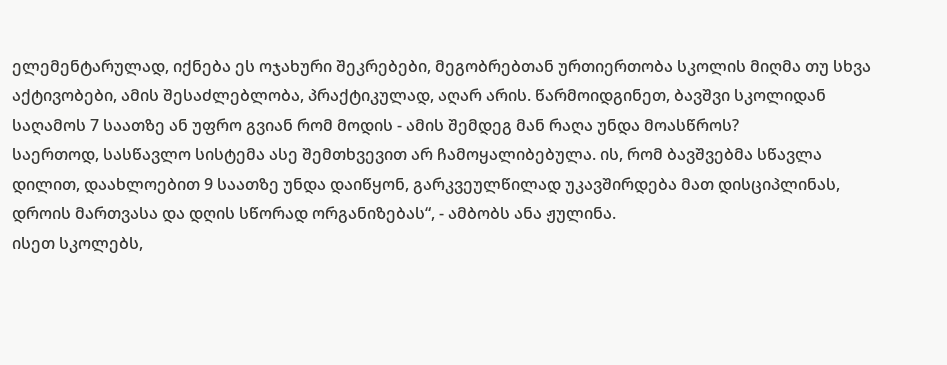ელემენტარულად, იქნება ეს ოჯახური შეკრებები, მეგობრებთან ურთიერთობა სკოლის მიღმა თუ სხვა აქტივობები, ამის შესაძლებლობა, პრაქტიკულად, აღარ არის. წარმოიდგინეთ, ბავშვი სკოლიდან საღამოს 7 საათზე ან უფრო გვიან რომ მოდის - ამის შემდეგ მან რაღა უნდა მოასწროს?
საერთოდ, სასწავლო სისტემა ასე შემთხვევით არ ჩამოყალიბებულა. ის, რომ ბავშვებმა სწავლა დილით, დაახლოებით 9 საათზე უნდა დაიწყონ, გარკვეულწილად უკავშირდება მათ დისციპლინას, დროის მართვასა და დღის სწორად ორგანიზებას“, - ამბობს ანა ჟულინა.
ისეთ სკოლებს,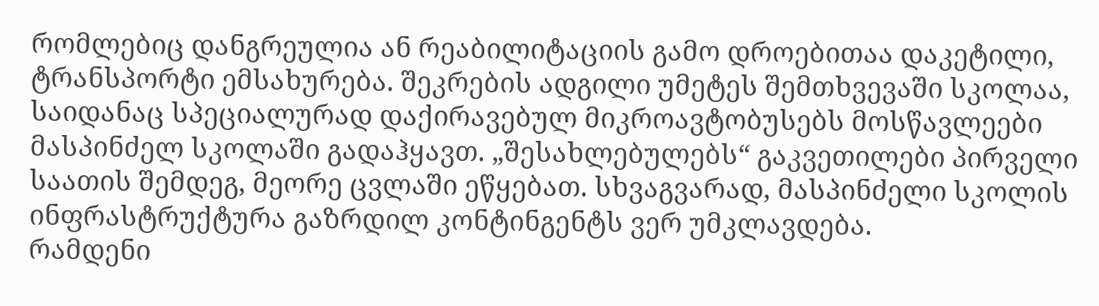რომლებიც დანგრეულია ან რეაბილიტაციის გამო დროებითაა დაკეტილი, ტრანსპორტი ემსახურება. შეკრების ადგილი უმეტეს შემთხვევაში სკოლაა, საიდანაც სპეციალურად დაქირავებულ მიკროავტობუსებს მოსწავლეები მასპინძელ სკოლაში გადაჰყავთ. „შესახლებულებს“ გაკვეთილები პირველი საათის შემდეგ, მეორე ცვლაში ეწყებათ. სხვაგვარად, მასპინძელი სკოლის ინფრასტრუქტურა გაზრდილ კონტინგენტს ვერ უმკლავდება.
რამდენი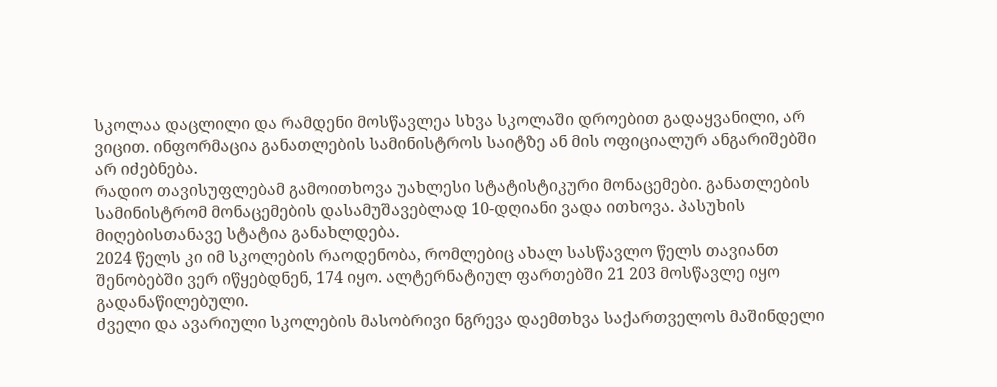სკოლაა დაცლილი და რამდენი მოსწავლეა სხვა სკოლაში დროებით გადაყვანილი, არ ვიცით. ინფორმაცია განათლების სამინისტროს საიტზე ან მის ოფიციალურ ანგარიშებში არ იძებნება.
რადიო თავისუფლებამ გამოითხოვა უახლესი სტატისტიკური მონაცემები. განათლების სამინისტრომ მონაცემების დასამუშავებლად 10-დღიანი ვადა ითხოვა. პასუხის მიღებისთანავე სტატია განახლდება.
2024 წელს კი იმ სკოლების რაოდენობა, რომლებიც ახალ სასწავლო წელს თავიანთ შენობებში ვერ იწყებდნენ, 174 იყო. ალტერნატიულ ფართებში 21 203 მოსწავლე იყო გადანაწილებული.
ძველი და ავარიული სკოლების მასობრივი ნგრევა დაემთხვა საქართველოს მაშინდელი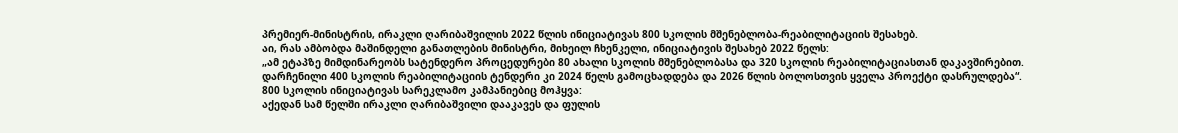პრემიერ-მინისტრის, ირაკლი ღარიბაშვილის 2022 წლის ინიციატივას 800 სკოლის მშენებლობა-რეაბილიტაციის შესახებ.
აი, რას ამბობდა მაშინდელი განათლების მინისტრი, მიხეილ ჩხენკელი, ინიციატივის შესახებ 2022 წელს:
„ამ ეტაპზე მიმდინარეობს სატენდერო პროცედურები 80 ახალი სკოლის მშენებლობასა და 320 სკოლის რეაბილიტაციასთან დაკავშირებით. დარჩენილი 400 სკოლის რეაბილიტაციის ტენდერი კი 2024 წელს გამოცხადდება და 2026 წლის ბოლოსთვის ყველა პროექტი დასრულდება“.
800 სკოლის ინიციატივას სარეკლამო კამპანიებიც მოჰყვა:
აქედან სამ წელში ირაკლი ღარიბაშვილი დააკავეს და ფულის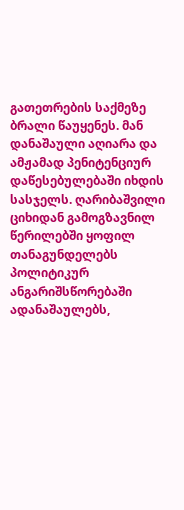გათეთრების საქმეზე ბრალი წაუყენეს. მან დანაშაული აღიარა და ამჟამად პენიტენციურ დაწესებულებაში იხდის სასჯელს. ღარიბაშვილი ციხიდან გამოგზავნილ წერილებში ყოფილ თანაგუნდელებს პოლიტიკურ ანგარიშსწორებაში ადანაშაულებს,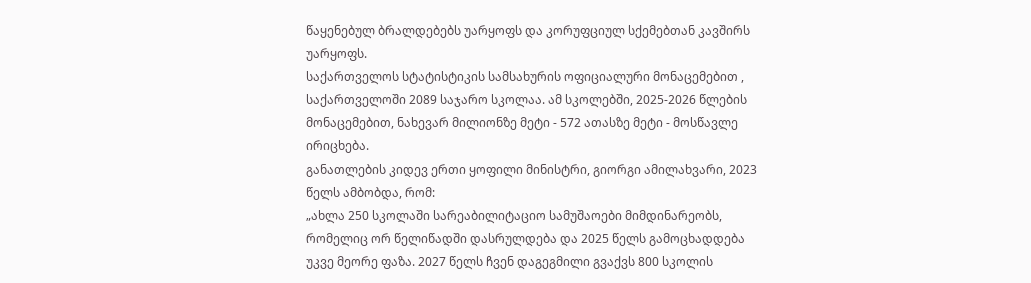წაყენებულ ბრალდებებს უარყოფს და კორუფციულ სქემებთან კავშირს უარყოფს.
საქართველოს სტატისტიკის სამსახურის ოფიციალური მონაცემებით , საქართველოში 2089 საჯარო სკოლაა. ამ სკოლებში, 2025-2026 წლების მონაცემებით, ნახევარ მილიონზე მეტი - 572 ათასზე მეტი - მოსწავლე ირიცხება.
განათლების კიდევ ერთი ყოფილი მინისტრი, გიორგი ამილახვარი, 2023 წელს ამბობდა, რომ:
„ახლა 250 სკოლაში სარეაბილიტაციო სამუშაოები მიმდინარეობს, რომელიც ორ წელიწადში დასრულდება და 2025 წელს გამოცხადდება უკვე მეორე ფაზა. 2027 წელს ჩვენ დაგეგმილი გვაქვს 800 სკოლის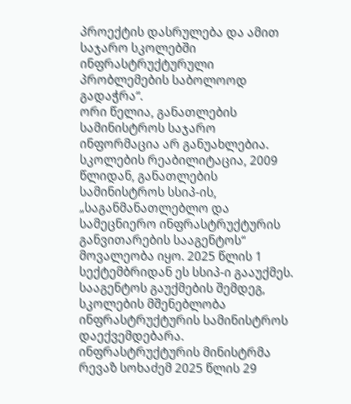პროექტის დასრულება და ამით საჯარო სკოლებში ინფრასტრუქტურული პრობლემების საბოლოოდ გადაჭრა“.
ორი წელია, განათლების სამინისტროს საჯარო ინფორმაცია არ განუახლებია.
სკოლების რეაბილიტაცია, 2009 წლიდან, განათლების სამინისტროს სსიპ-ის, „საგანმანათლებლო და სამეცნიერო ინფრასტრუქტურის განვითარების სააგენტოს“ მოვალეობა იყო. 2025 წლის 1 სექტემბრიდან ეს სსიპ-ი გააუქმეს.
სააგენტოს გაუქმების შემდეგ, სკოლების მშენებლობა ინფრასტრუქტურის სამინისტროს დაექვემდებარა. ინფრასტრუქტურის მინისტრმა რევაზ სოხაძემ 2025 წლის 29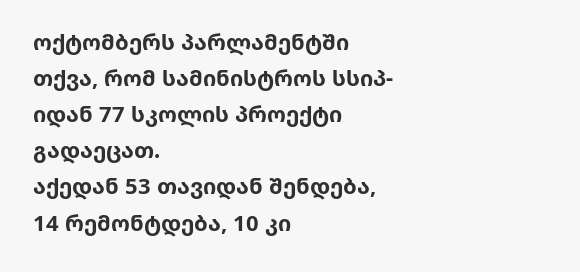ოქტომბერს პარლამენტში თქვა, რომ სამინისტროს სსიპ-იდან 77 სკოლის პროექტი გადაეცათ.
აქედან 53 თავიდან შენდება, 14 რემონტდება, 10 კი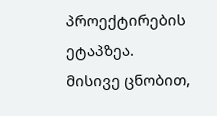პროექტირების ეტაპზეა.
მისივე ცნობით,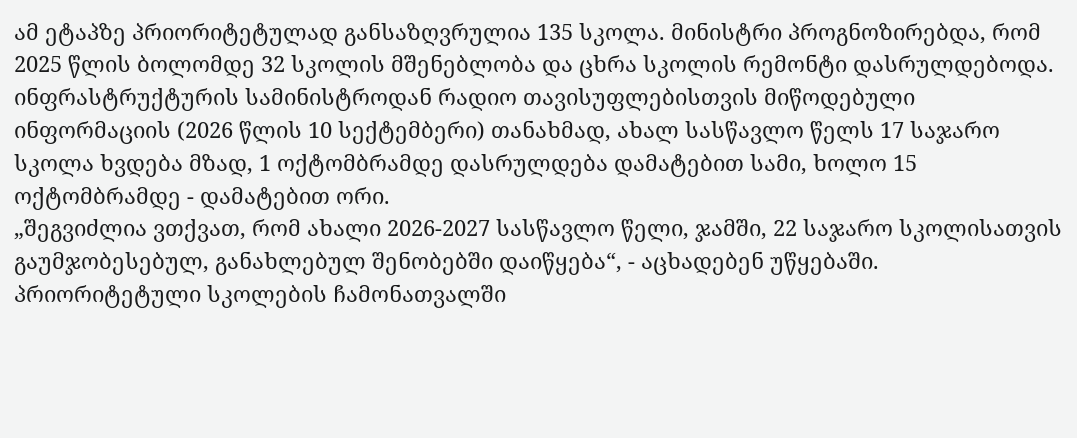ამ ეტაპზე პრიორიტეტულად განსაზღვრულია 135 სკოლა. მინისტრი პროგნოზირებდა, რომ 2025 წლის ბოლომდე 32 სკოლის მშენებლობა და ცხრა სკოლის რემონტი დასრულდებოდა.
ინფრასტრუქტურის სამინისტროდან რადიო თავისუფლებისთვის მიწოდებული ინფორმაციის (2026 წლის 10 სექტემბერი) თანახმად, ახალ სასწავლო წელს 17 საჯარო სკოლა ხვდება მზად, 1 ოქტომბრამდე დასრულდება დამატებით სამი, ხოლო 15 ოქტომბრამდე - დამატებით ორი.
„შეგვიძლია ვთქვათ, რომ ახალი 2026-2027 სასწავლო წელი, ჯამში, 22 საჯარო სკოლისათვის გაუმჯობესებულ, განახლებულ შენობებში დაიწყება“, - აცხადებენ უწყებაში.
პრიორიტეტული სკოლების ჩამონათვალში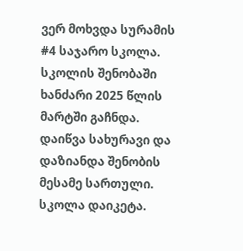ვერ მოხვდა სურამის #4 საჯარო სკოლა. სკოლის შენობაში ხანძარი 2025 წლის მარტში გაჩნდა. დაიწვა სახურავი და დაზიანდა შენობის მესამე სართული. სკოლა დაიკეტა.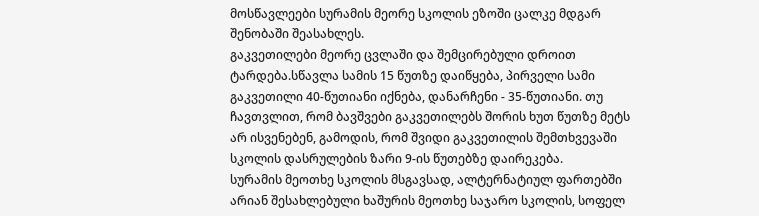მოსწავლეები სურამის მეორე სკოლის ეზოში ცალკე მდგარ შენობაში შეასახლეს.
გაკვეთილები მეორე ცვლაში და შემცირებული დროით ტარდება.სწავლა სამის 15 წუთზე დაიწყება, პირველი სამი გაკვეთილი 40-წუთიანი იქნება, დანარჩენი - 35-წუთიანი. თუ ჩავთვლით, რომ ბავშვები გაკვეთილებს შორის ხუთ წუთზე მეტს არ ისვენებენ, გამოდის, რომ შვიდი გაკვეთილის შემთხვევაში სკოლის დასრულების ზარი 9-ის წუთებზე დაირეკება.
სურამის მეოთხე სკოლის მსგავსად, ალტერნატიულ ფართებში არიან შესახლებული ხაშურის მეოთხე საჯარო სკოლის, სოფელ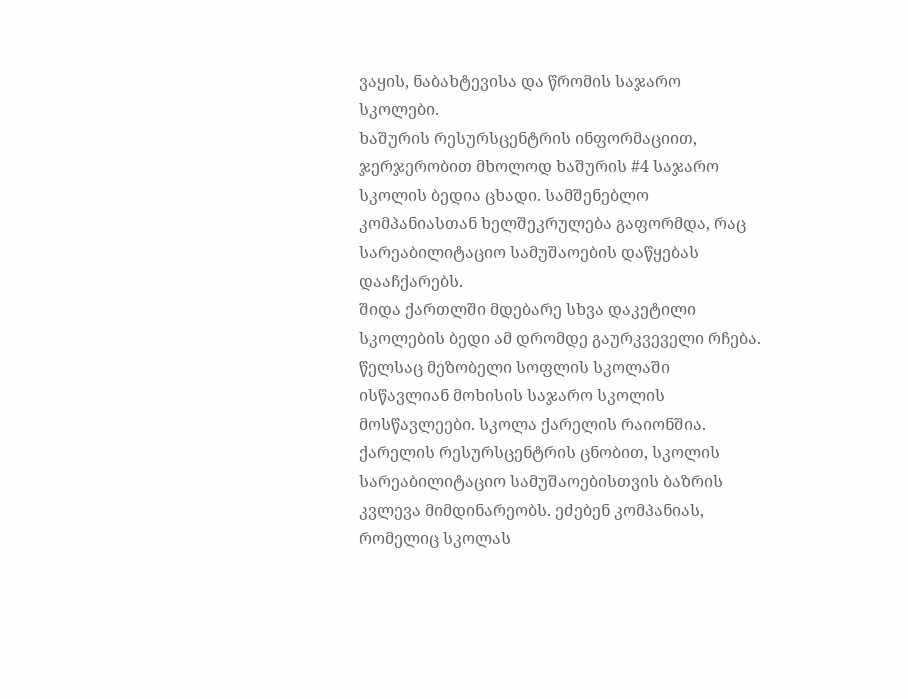ვაყის, ნაბახტევისა და წრომის საჯარო სკოლები.
ხაშურის რესურსცენტრის ინფორმაციით, ჯერჯერობით მხოლოდ ხაშურის #4 საჯარო სკოლის ბედია ცხადი. სამშენებლო კომპანიასთან ხელშეკრულება გაფორმდა, რაც სარეაბილიტაციო სამუშაოების დაწყებას დააჩქარებს.
შიდა ქართლში მდებარე სხვა დაკეტილი სკოლების ბედი ამ დრომდე გაურკვეველი რჩება.
წელსაც მეზობელი სოფლის სკოლაში ისწავლიან მოხისის საჯარო სკოლის მოსწავლეები. სკოლა ქარელის რაიონშია.
ქარელის რესურსცენტრის ცნობით, სკოლის სარეაბილიტაციო სამუშაოებისთვის ბაზრის კვლევა მიმდინარეობს. ეძებენ კომპანიას, რომელიც სკოლას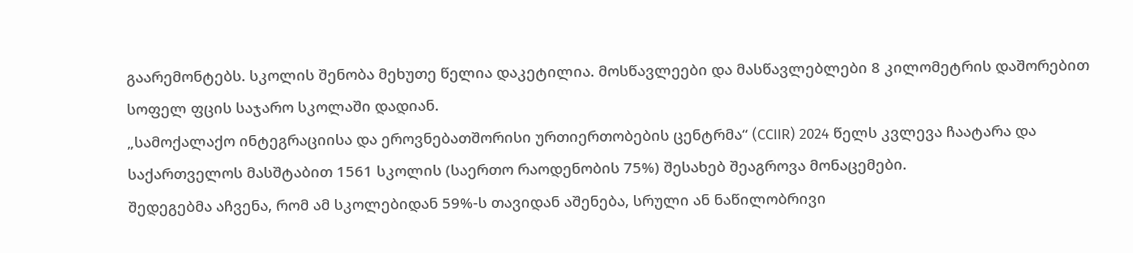გაარემონტებს. სკოლის შენობა მეხუთე წელია დაკეტილია. მოსწავლეები და მასწავლებლები 8 კილომეტრის დაშორებით სოფელ ფცის საჯარო სკოლაში დადიან.
„სამოქალაქო ინტეგრაციისა და ეროვნებათშორისი ურთიერთობების ცენტრმა“ (CCIIR) 2024 წელს კვლევა ჩაატარა და საქართველოს მასშტაბით 1561 სკოლის (საერთო რაოდენობის 75%) შესახებ შეაგროვა მონაცემები.
შედეგებმა აჩვენა, რომ ამ სკოლებიდან 59%-ს თავიდან აშენება, სრული ან ნაწილობრივი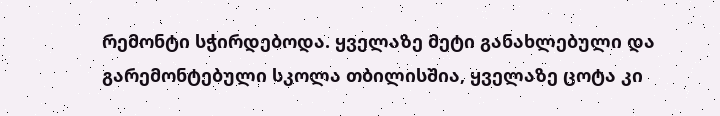რემონტი სჭირდებოდა. ყველაზე მეტი განახლებული და გარემონტებული სკოლა თბილისშია, ყველაზე ცოტა კი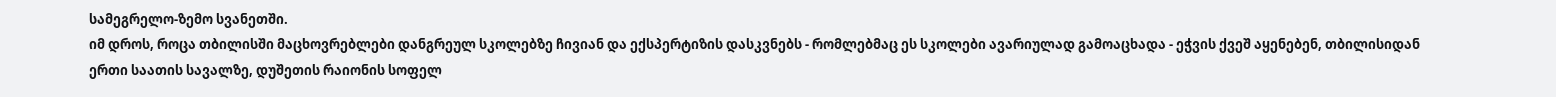სამეგრელო-ზემო სვანეთში.
იმ დროს, როცა თბილისში მაცხოვრებლები დანგრეულ სკოლებზე ჩივიან და ექსპერტიზის დასკვნებს - რომლებმაც ეს სკოლები ავარიულად გამოაცხადა - ეჭვის ქვეშ აყენებენ, თბილისიდან ერთი საათის სავალზე, დუშეთის რაიონის სოფელ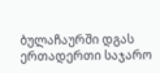ბულაჩაურში დგას ერთადერთი საჯარო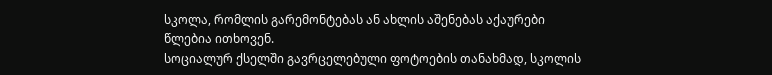სკოლა, რომლის გარემონტებას ან ახლის აშენებას აქაურები წლებია ითხოვენ.
სოციალურ ქსელში გავრცელებული ფოტოების თანახმად, სკოლის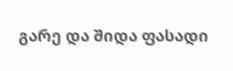გარე და შიდა ფასადი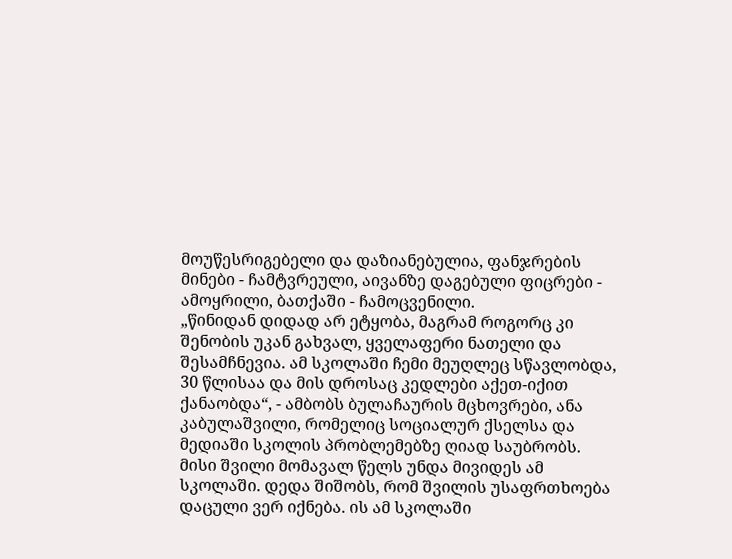მოუწესრიგებელი და დაზიანებულია, ფანჯრების მინები - ჩამტვრეული, აივანზე დაგებული ფიცრები - ამოყრილი, ბათქაში - ჩამოცვენილი.
„წინიდან დიდად არ ეტყობა, მაგრამ როგორც კი შენობის უკან გახვალ, ყველაფერი ნათელი და შესამჩნევია. ამ სკოლაში ჩემი მეუღლეც სწავლობდა, 30 წლისაა და მის დროსაც კედლები აქეთ-იქით ქანაობდა“, - ამბობს ბულაჩაურის მცხოვრები, ანა კაბულაშვილი, რომელიც სოციალურ ქსელსა და მედიაში სკოლის პრობლემებზე ღიად საუბრობს.
მისი შვილი მომავალ წელს უნდა მივიდეს ამ სკოლაში. დედა შიშობს, რომ შვილის უსაფრთხოება დაცული ვერ იქნება. ის ამ სკოლაში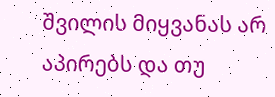შვილის მიყვანას არ აპირებს და თუ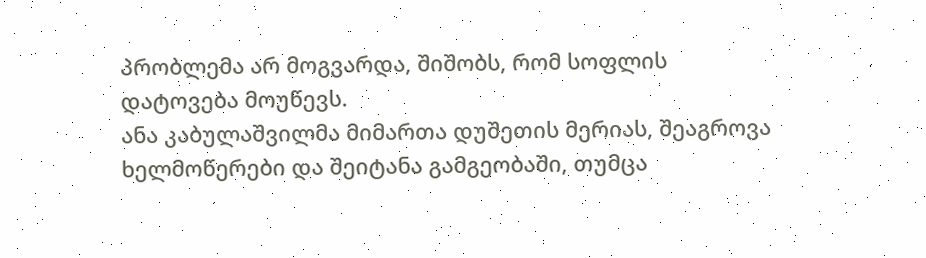პრობლემა არ მოგვარდა, შიშობს, რომ სოფლის დატოვება მოუწევს.
ანა კაბულაშვილმა მიმართა დუშეთის მერიას, შეაგროვა ხელმოწერები და შეიტანა გამგეობაში, თუმცა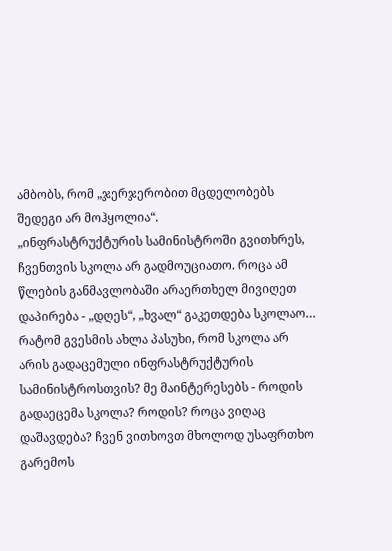ამბობს, რომ „ჯერჯერობით მცდელობებს შედეგი არ მოჰყოლია“.
„ინფრასტრუქტურის სამინისტროში გვითხრეს, ჩვენთვის სკოლა არ გადმოუციათო. როცა ამ წლების განმავლობაში არაერთხელ მივიღეთ დაპირება - „დღეს“, „ხვალ“ გაკეთდება სკოლაო… რატომ გვესმის ახლა პასუხი, რომ სკოლა არ არის გადაცემული ინფრასტრუქტურის სამინისტროსთვის? მე მაინტერესებს - როდის გადაეცემა სკოლა? როდის? როცა ვიღაც დაშავდება? ჩვენ ვითხოვთ მხოლოდ უსაფრთხო გარემოს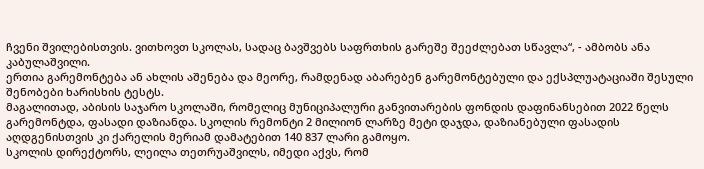ჩვენი შვილებისთვის. ვითხოვთ სკოლას, სადაც ბავშვებს საფრთხის გარეშე შეეძლებათ სწავლა“, - ამბობს ანა კაბულაშვილი.
ერთია გარემონტება ან ახლის აშენება და მეორე, რამდენად აბარებენ გარემონტებული და ექსპლუატაციაში შესული შენობები ხარისხის ტესტს.
მაგალითად, აბისის საჯარო სკოლაში, რომელიც მუნიციპალური განვითარების ფონდის დაფინანსებით 2022 წელს გარემონტდა, ფასადი დაზიანდა. სკოლის რემონტი 2 მილიონ ლარზე მეტი დაჯდა, დაზიანებული ფასადის აღდგენისთვის კი ქარელის მერიამ დამატებით 140 837 ლარი გამოყო.
სკოლის დირექტორს, ლეილა თეთრუაშვილს, იმედი აქვს, რომ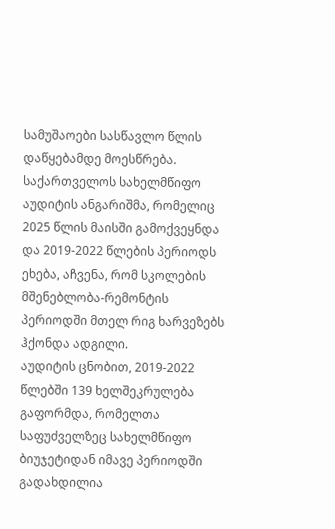სამუშაოები სასწავლო წლის დაწყებამდე მოესწრება.
საქართველოს სახელმწიფო აუდიტის ანგარიშმა, რომელიც 2025 წლის მაისში გამოქვეყნდა და 2019-2022 წლების პერიოდს ეხება, აჩვენა, რომ სკოლების მშენებლობა-რემონტის პერიოდში მთელ რიგ ხარვეზებს ჰქონდა ადგილი.
აუდიტის ცნობით, 2019-2022 წლებში 139 ხელშეკრულება გაფორმდა, რომელთა საფუძველზეც სახელმწიფო ბიუჯეტიდან იმავე პერიოდში გადახდილია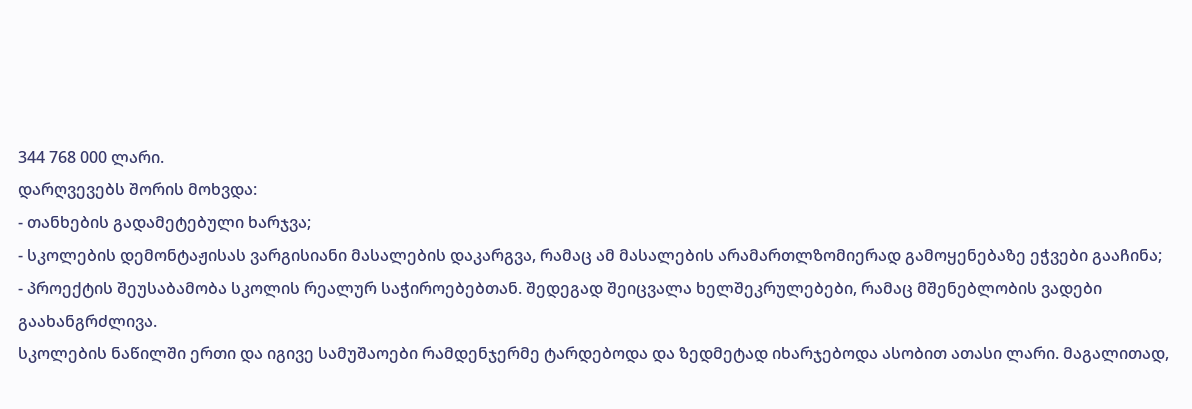344 768 000 ლარი.
დარღვევებს შორის მოხვდა:
- თანხების გადამეტებული ხარჯვა;
- სკოლების დემონტაჟისას ვარგისიანი მასალების დაკარგვა, რამაც ამ მასალების არამართლზომიერად გამოყენებაზე ეჭვები გააჩინა;
- პროექტის შეუსაბამობა სკოლის რეალურ საჭიროებებთან. შედეგად შეიცვალა ხელშეკრულებები, რამაც მშენებლობის ვადები გაახანგრძლივა.
სკოლების ნაწილში ერთი და იგივე სამუშაოები რამდენჯერმე ტარდებოდა და ზედმეტად იხარჯებოდა ასობით ათასი ლარი. მაგალითად,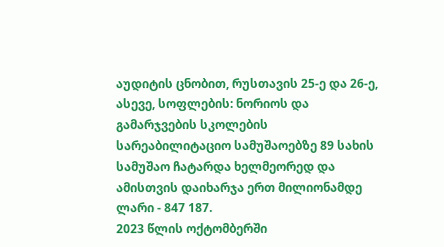აუდიტის ცნობით, რუსთავის 25-ე და 26-ე, ასევე, სოფლების: ნორიოს და გამარჯვების სკოლების სარეაბილიტაციო სამუშაოებზე 89 სახის სამუშაო ჩატარდა ხელმეორედ და ამისთვის დაიხარჯა ერთ მილიონამდე ლარი - 847 187.
2023 წლის ოქტომბერში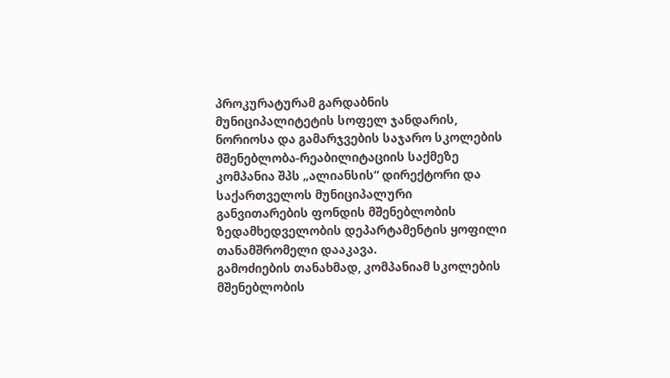პროკურატურამ გარდაბნის მუნიციპალიტეტის სოფელ ჯანდარის, ნორიოსა და გამარჯვების საჯარო სკოლების მშენებლობა-რეაბილიტაციის საქმეზე კომპანია შპს „ალიანსის“ დირექტორი და საქართველოს მუნიციპალური განვითარების ფონდის მშენებლობის ზედამხედველობის დეპარტამენტის ყოფილი თანამშრომელი დააკავა.
გამოძიების თანახმად, კომპანიამ სკოლების მშენებლობის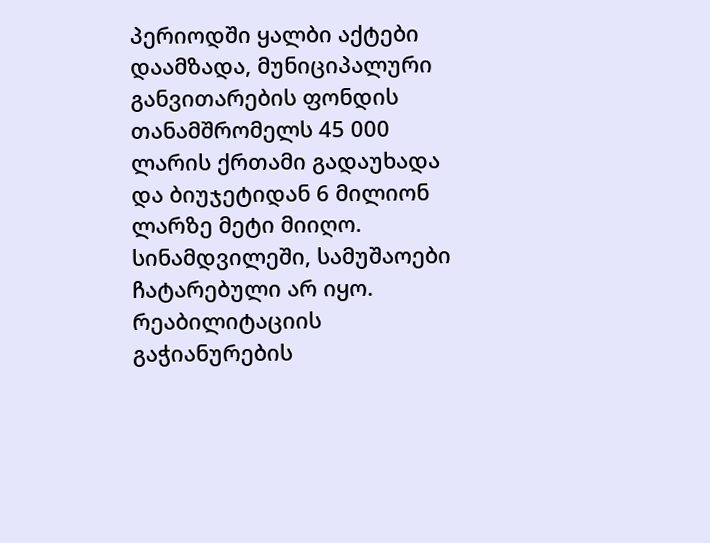პერიოდში ყალბი აქტები დაამზადა, მუნიციპალური განვითარების ფონდის თანამშრომელს 45 000 ლარის ქრთამი გადაუხადა და ბიუჯეტიდან 6 მილიონ ლარზე მეტი მიიღო.
სინამდვილეში, სამუშაოები ჩატარებული არ იყო. რეაბილიტაციის გაჭიანურების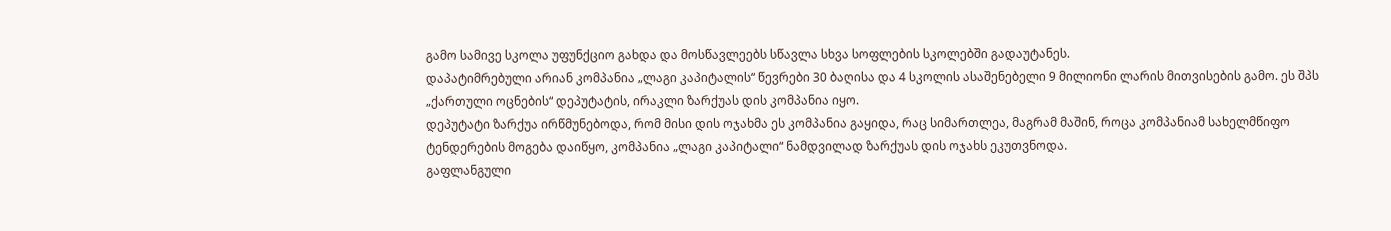გამო სამივე სკოლა უფუნქციო გახდა და მოსწავლეებს სწავლა სხვა სოფლების სკოლებში გადაუტანეს.
დაპატიმრებული არიან კომპანია „ლაგი კაპიტალის“ წევრები 30 ბაღისა და 4 სკოლის ასაშენებელი 9 მილიონი ლარის მითვისების გამო. ეს შპს „ქართული ოცნების“ დეპუტატის, ირაკლი ზარქუას დის კომპანია იყო.
დეპუტატი ზარქუა ირწმუნებოდა, რომ მისი დის ოჯახმა ეს კომპანია გაყიდა, რაც სიმართლეა, მაგრამ მაშინ, როცა კომპანიამ სახელმწიფო ტენდერების მოგება დაიწყო, კომპანია „ლაგი კაპიტალი“ ნამდვილად ზარქუას დის ოჯახს ეკუთვნოდა.
გაფლანგული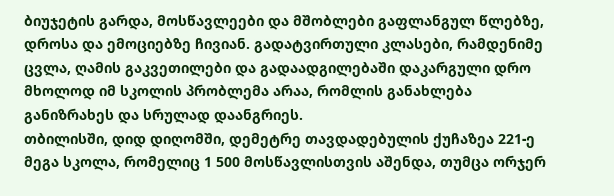ბიუჯეტის გარდა, მოსწავლეები და მშობლები გაფლანგულ წლებზე, დროსა და ემოციებზე ჩივიან. გადატვირთული კლასები, რამდენიმე ცვლა, ღამის გაკვეთილები და გადაადგილებაში დაკარგული დრო მხოლოდ იმ სკოლის პრობლემა არაა, რომლის განახლება განიზრახეს და სრულად დაანგრიეს.
თბილისში, დიდ დიღომში, დემეტრე თავდადებულის ქუჩაზეა 221-ე მეგა სკოლა, რომელიც 1 500 მოსწავლისთვის აშენდა, თუმცა ორჯერ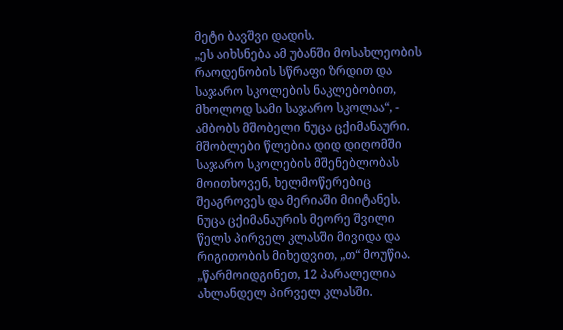მეტი ბავშვი დადის.
„ეს აიხსნება ამ უბანში მოსახლეობის რაოდენობის სწრაფი ზრდით და საჯარო სკოლების ნაკლებობით, მხოლოდ სამი საჯარო სკოლაა“, - ამბობს მშობელი ნუცა ცქიმანაური. მშობლები წლებია დიდ დიღომში საჯარო სკოლების მშენებლობას მოითხოვენ, ხელმოწერებიც შეაგროვეს და მერიაში მიიტანეს.
ნუცა ცქიმანაურის მეორე შვილი წელს პირველ კლასში მივიდა და რიგითობის მიხედვით, „თ“ მოუწია.
„წარმოიდგინეთ, 12 პარალელია ახლანდელ პირველ კლასში.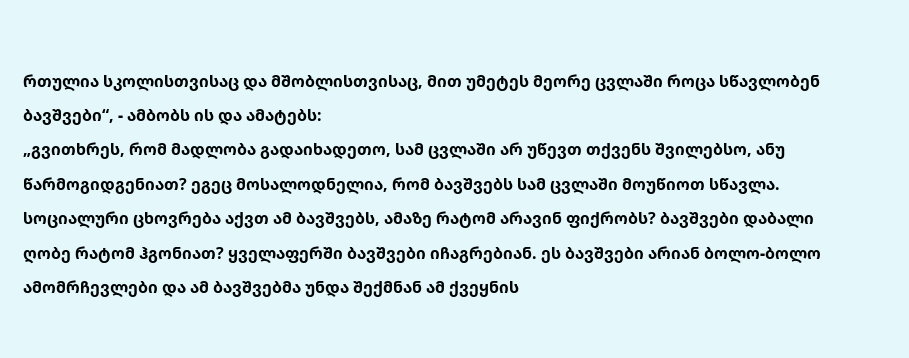რთულია სკოლისთვისაც და მშობლისთვისაც, მით უმეტეს მეორე ცვლაში როცა სწავლობენ ბავშვები“, - ამბობს ის და ამატებს:
„გვითხრეს, რომ მადლობა გადაიხადეთო, სამ ცვლაში არ უწევთ თქვენს შვილებსო, ანუ წარმოგიდგენიათ? ეგეც მოსალოდნელია, რომ ბავშვებს სამ ცვლაში მოუწიოთ სწავლა. სოციალური ცხოვრება აქვთ ამ ბავშვებს, ამაზე რატომ არავინ ფიქრობს? ბავშვები დაბალი ღობე რატომ ჰგონიათ? ყველაფერში ბავშვები იჩაგრებიან. ეს ბავშვები არიან ბოლო-ბოლო ამომრჩევლები და ამ ბავშვებმა უნდა შექმნან ამ ქვეყნის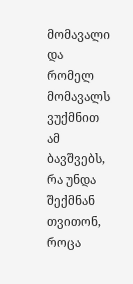მომავალი და რომელ მომავალს ვუქმნით ამ ბავშვებს, რა უნდა შექმნან თვითონ, როცა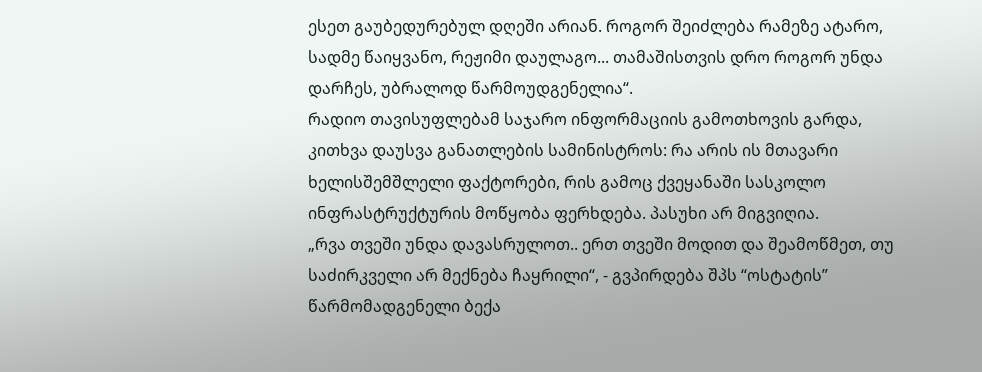ესეთ გაუბედურებულ დღეში არიან. როგორ შეიძლება რამეზე ატარო, სადმე წაიყვანო, რეჟიმი დაულაგო... თამაშისთვის დრო როგორ უნდა დარჩეს, უბრალოდ წარმოუდგენელია“.
რადიო თავისუფლებამ საჯარო ინფორმაციის გამოთხოვის გარდა, კითხვა დაუსვა განათლების სამინისტროს: რა არის ის მთავარი ხელისშემშლელი ფაქტორები, რის გამოც ქვეყანაში სასკოლო ინფრასტრუქტურის მოწყობა ფერხდება. პასუხი არ მიგვიღია.
„რვა თვეში უნდა დავასრულოთ.. ერთ თვეში მოდით და შეამოწმეთ, თუ საძირკველი არ მექნება ჩაყრილი“, - გვპირდება შპს “ოსტატის” წარმომადგენელი ბექა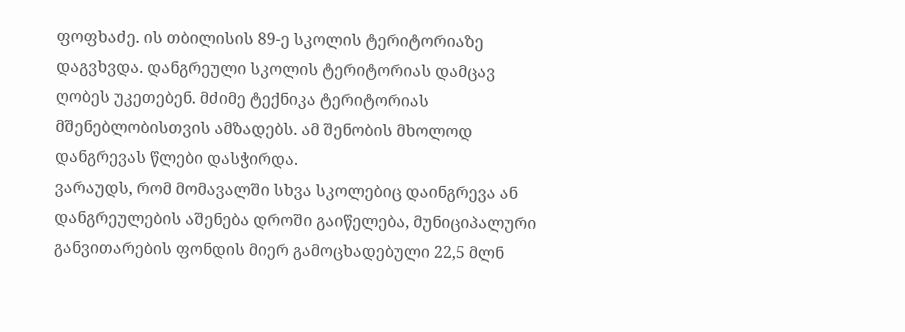ფოფხაძე. ის თბილისის 89-ე სკოლის ტერიტორიაზე დაგვხვდა. დანგრეული სკოლის ტერიტორიას დამცავ ღობეს უკეთებენ. მძიმე ტექნიკა ტერიტორიას მშენებლობისთვის ამზადებს. ამ შენობის მხოლოდ დანგრევას წლები დასჭირდა.
ვარაუდს, რომ მომავალში სხვა სკოლებიც დაინგრევა ან დანგრეულების აშენება დროში გაიწელება, მუნიციპალური განვითარების ფონდის მიერ გამოცხადებული 22,5 მლნ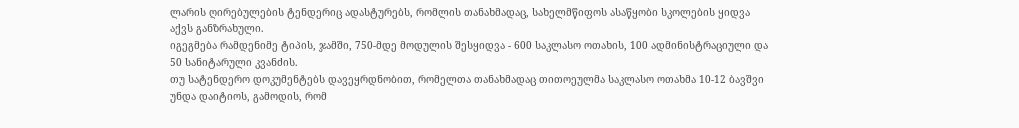ლარის ღირებულების ტენდერიც ადასტურებს, რომლის თანახმადაც, სახელმწიფოს ასაწყობი სკოლების ყიდვა აქვს განზრახული.
იგეგმება რამდენიმე ტიპის, ჯამში, 750-მდე მოდულის შესყიდვა - 600 საკლასო ოთახის, 100 ადმინისტრაციული და 50 სანიტარული კვანძის.
თუ სატენდერო დოკუმენტებს დავეყრდნობით, რომელთა თანახმადაც თითოეულმა საკლასო ოთახმა 10-12 ბავშვი უნდა დაიტიოს, გამოდის, რომ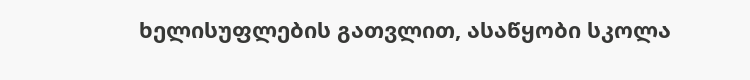ხელისუფლების გათვლით, ასაწყობი სკოლა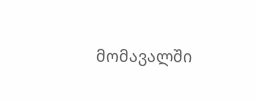მომავალში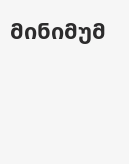მინიმუმ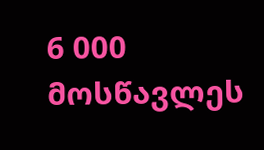6 000 მოსწავლეს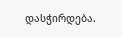დასჭირდება.